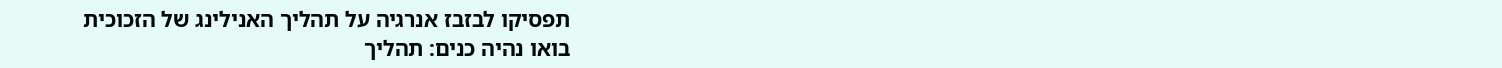תפסיקו לבזבז אנרגיה על תהליך האנילינג של הזכוכית
בואו נהיה כנים: תהליך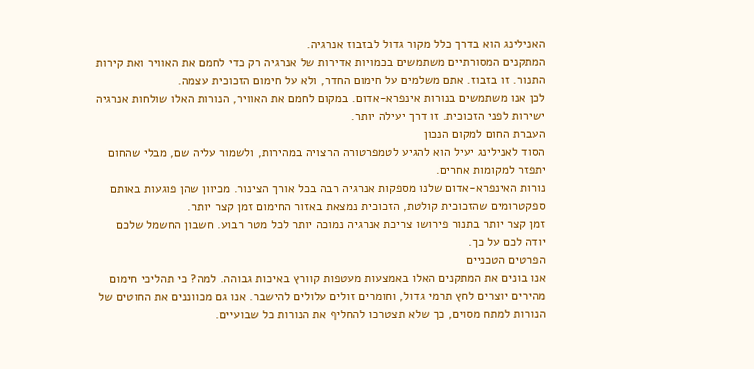האנילינג הוא בדרך כלל מקור גדול לבזבוז אנרגיה.
המתקנים המסורתיים משתמשים בכמויות אדירות של אנרגיה רק כדי לחמם את האוויר ואת קירות התנור. זו בזבוז. אתם משלמים על חימום החדר, ולא על חימום הזכוכית עצמה.
לכן אנו משתמשים בנורות אינפרא-אדום. במקום לחמם את האוויר, הנורות האלו שולחות אנרגיה ישירות לפני הזכוכית. זו דרך יעילה יותר.
העברת החום למקום הנכון
הסוד לאנילינג יעיל הוא להגיע לטמפרטורה הרצויה במהירות, ולשמור עליה שם, מבלי שהחום יתפזר למקומות אחרים.
נורות האינפרא-אדום שלנו מספקות אנרגיה רבה בכל אורך הצינור. מכיוון שהן פוגעות באותם ספקטרומים שהזכוכית קולטת, הזכוכית נמצאת באזור החימום זמן קצר יותר.
זמן קצר יותר בתנור פירושו צריכת אנרגיה נמוכה יותר לכל מטר רבוע. חשבון החשמל שלכם יודה לכם על כך.
הפרטים הטכניים
אנו בונים את המתקנים האלו באמצעות מעטפות קוורץ באיכות גבוהה. למה? כי תהליכי חימום מהירים יוצרים לחץ תרמי גדול, וחומרים זולים עלולים להישבר. אנו גם מכווננים את החוטים של הנורות למתח מסוים, כך שלא תצטרכו להחליף את הנורות כל שבועיים.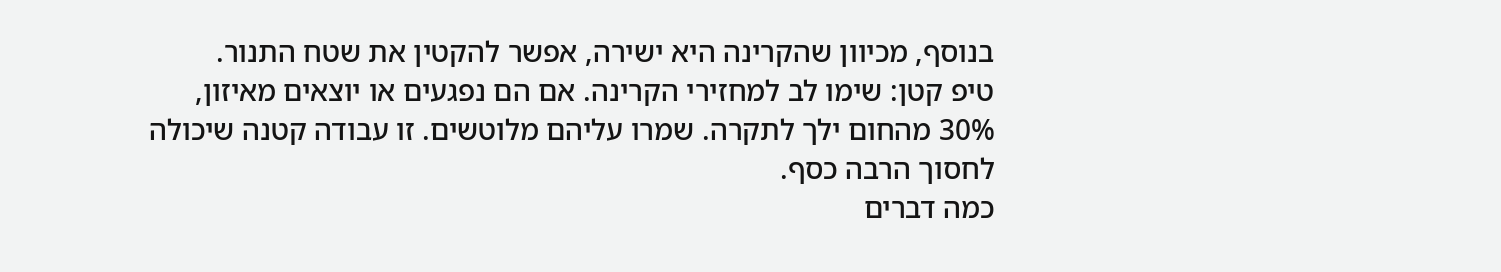בנוסף, מכיוון שהקרינה היא ישירה, אפשר להקטין את שטח התנור.
טיפ קטן: שימו לב למחזירי הקרינה. אם הם נפגעים או יוצאים מאיזון, 30% מהחום ילך לתקרה. שמרו עליהם מלוטשים. זו עבודה קטנה שיכולה לחסוך הרבה כסף.
כמה דברים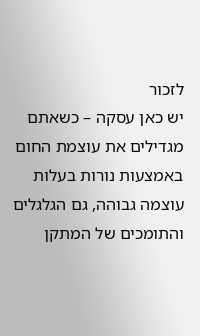לזכור
יש כאן עסקה – כשאתם מגדילים את עוצמת החום באמצעות נורות בעלות עוצמה גבוהה, גם הגלגלים והתומכים של המתקן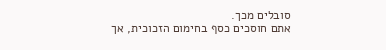סובלים מכך.
אתם חוסכים כסף בחימום הזכוכית, אך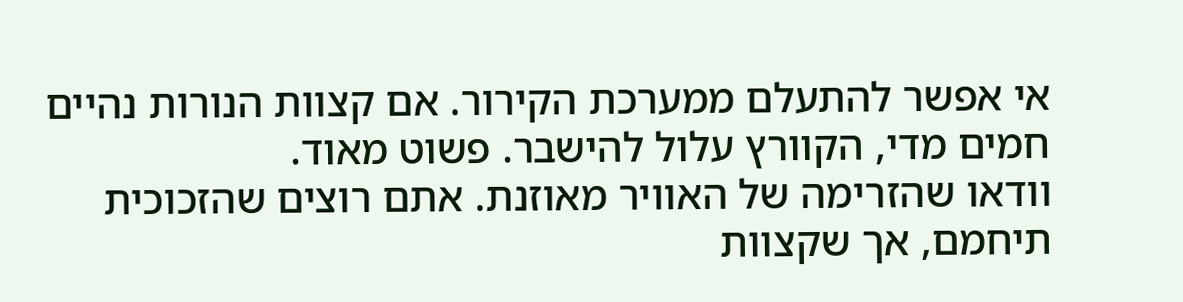אי אפשר להתעלם ממערכת הקירור. אם קצוות הנורות נהיים חמים מדי, הקוורץ עלול להישבר. פשוט מאוד.
וודאו שהזרימה של האוויר מאוזנת. אתם רוצים שהזכוכית תיחמם, אך שקצוות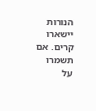הנורות יישארו קרים. אם תשמרו על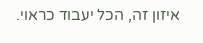איזון זה, הכל יעבוד כראוי.